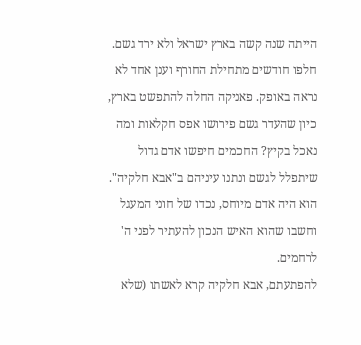הייתה שנה קשה בארץ ישראל ולא ירד גשם. חלפו חודשים מתחילת החורף וענן אחד לא נראה באופק. פאניקה החלה להתפשט בארץ, כיון שהעדר גשם פירושו אפס חקלאות ומה נאכל בקיץ? החכמים חיפשו אדם גדול שיתפלל לגשם ונתנו עיניהם ב"אבא חלקיה". הוא היה אדם מיוחס, נכדו של חוני המעגל וחשבו שהוא האיש הנכון להעתיר לפני ה' לרחמים.
להפתעתם, אבא חלקיה קרא לאשתו (שלא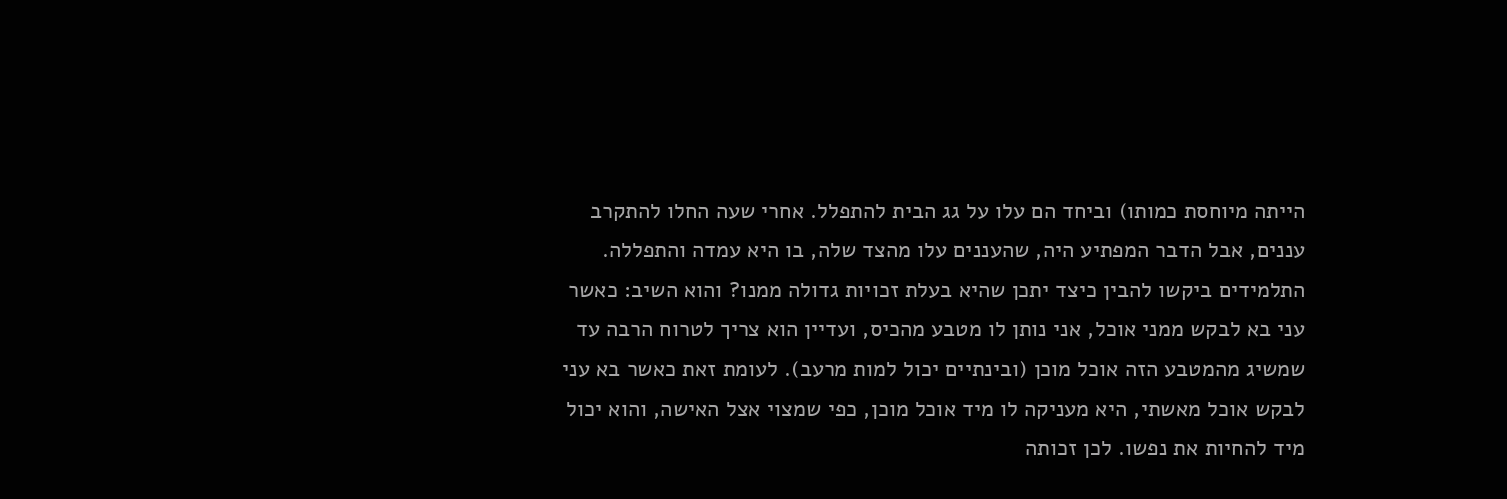הייתה מיוחסת כמותו) וביחד הם עלו על גג הבית להתפלל. אחרי שעה החלו להתקרב עננים, אבל הדבר המפתיע היה, שהעננים עלו מהצד שלה, בו היא עמדה והתפללה.
התלמידים ביקשו להבין כיצד יתכן שהיא בעלת זכויות גדולה ממנו? והוא השיב: כאשר עני בא לבקש ממני אוכל, אני נותן לו מטבע מהכיס, ועדיין הוא צריך לטרוח הרבה עד שמשיג מהמטבע הזה אוכל מוכן (ובינתיים יכול למות מרעב). לעומת זאת כאשר בא עני לבקש אוכל מאשתי, היא מעניקה לו מיד אוכל מוכן, כפי שמצוי אצל האישה, והוא יכול מיד להחיות את נפשו. לכן זכותה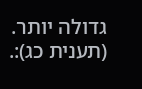גדולה יותר.
(תענית כג):.